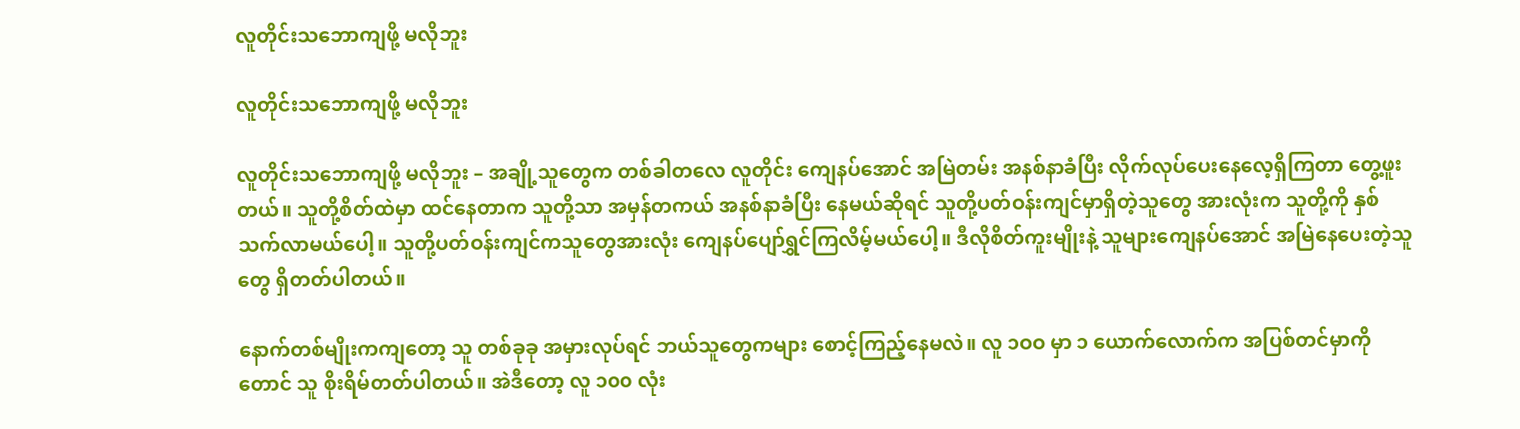လူတိုင်းသဘောကျဖို့ မလိုဘူး

လူတိုင်းသဘောကျဖို့ မလိုဘူး

လူတိုင်းသဘောကျဖို့ မလိုဘူး – အချို့သူတွေက တစ်ခါတလေ လူတိုင်း ကျေနပ်အောင် အမြဲတမ်း အနစ်နာခံပြီး လိုက်လုပ်ပေးနေလေ့ရှိကြတာ တွေ့ဖူးတယ်။ သူတို့စိတ်ထဲမှာ ထင်နေတာက သူတို့သာ အမှန်တကယ် အနစ်နာခံပြီး နေမယ်ဆိုရင် သူတို့ပတ်ဝန်းကျင်မှာရှိတဲ့သူတွေ အားလုံးက သူတို့ကို နှစ်သက်လာမယ်ပေါ့။ သူတို့ပတ်ဝန်းကျင်ကသူတွေအားလုံး ကျေနပ်ပျော်ရွှင်ကြလိမ့်မယ်ပေါ့။ ဒီလိုစိတ်ကူးမျိုးနဲ့ သူများကျေနပ်အောင် အမြဲနေပေးတဲ့သူတွေ ရှိတတ်ပါတယ်။

နောက်တစ်မျိုးကကျတော့ သူ တစ်ခုခု အမှားလုပ်ရင် ဘယ်သူတွေကများ စောင့်ကြည့်နေမလဲ။ လူ ၁ဝဝ မှာ ၁ ယောက်လောက်က အပြစ်တင်မှာကိုတောင် သူ စိုးရိမ်တတ်ပါတယ်။ အဲဒီတော့ လူ ၁၀၀ လုံး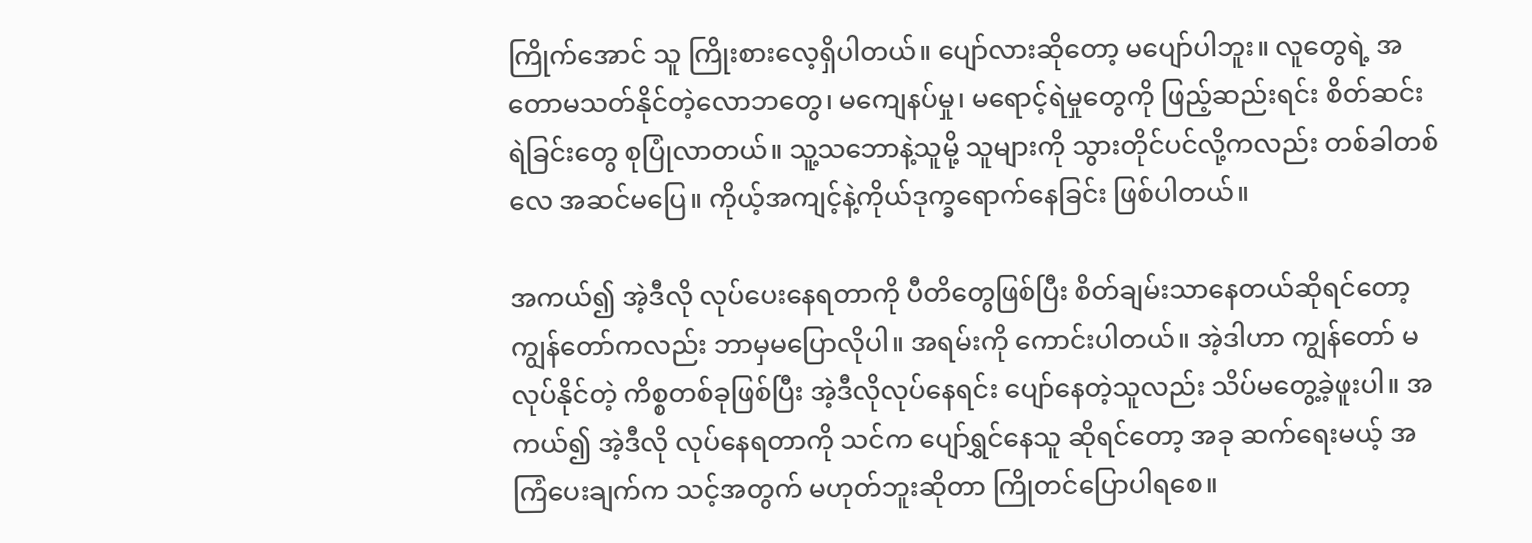ကြိုက်အောင် သူ ကြိုးစားလေ့ရှိပါတယ်။ ပျော်လားဆိုတော့ မပျော်ပါဘူး။ လူတွေရဲ့ အတောမသတ်နိုင်တဲ့လောဘတွေ၊ မကျေနပ်မှု၊ မရောင့်ရဲမှုတွေကို ဖြည့်ဆည်းရင်း စိတ်ဆင်းရဲခြင်းတွေ စုပြုံလာတယ်။ သူ့သဘောနဲ့သူမို့ သူများကို သွားတိုင်ပင်လို့ကလည်း တစ်ခါတစ်လေ အဆင်မပြေ။ ကိုယ့်အကျင့်နဲ့ကိုယ်ဒုက္ခရောက်နေခြင်း ဖြစ်ပါတယ်။

အကယ်၍ အဲ့ဒီလို လုပ်ပေးနေရတာကို ပီတိတွေဖြစ်ပြီး စိတ်ချမ်းသာနေတယ်ဆိုရင်တော့ ကျွန်တော်ကလည်း ဘာမှမပြောလိုပါ။ အရမ်းကို ကောင်းပါတယ်။ အဲ့ဒါဟာ ကျွန်တော် မလုပ်နိုင်တဲ့ ကိစ္စတစ်ခုဖြစ်ပြီး အဲ့ဒီလိုလုပ်နေရင်း ပျော်နေတဲ့သူလည်း သိပ်မတွေ့ခဲ့ဖူးပါ။ အကယ်၍ အဲ့ဒီလို လုပ်နေရတာကို သင်က ပျော်ရွှင်နေသူ ဆိုရင်တော့ အခု ဆက်ရေးမယ့် အကြံပေးချက်က သင့်အတွက် မဟုတ်ဘူးဆိုတာ ကြိုတင်ပြောပါရစေ။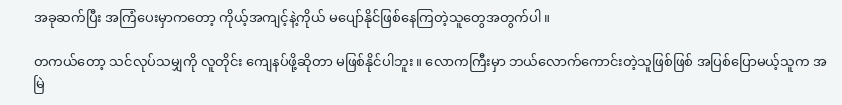အခုဆက်ပြီး အကြံပေးမှာကတော့ ကိုယ့်အကျင့်နဲ့ကိုယ် မပျော်နိုင်ဖြစ်နေကြတဲ့သူတွေအတွက်ပါ။

တကယ်တော့ သင်လုပ်သမျှကို လူတိုင်း ကျေနပ်ဖို့ဆိုတာ မဖြစ်နိုင်ပါဘူး။ လောကကြီးမှာ ဘယ်လောက်ကောင်းတဲ့သူဖြစ်ဖြစ် အပြစ်ပြောမယ့်သူက အမြဲ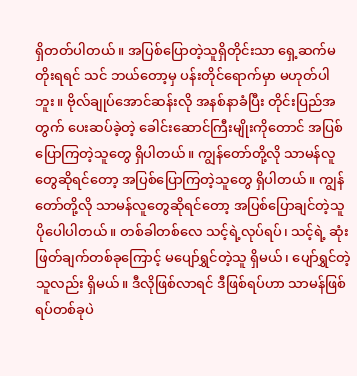ရှိတတ်ပါတယ်။ အပြစ်ပြောတဲ့သူရှိတိုင်းသာ ရှေ့ဆက်မတိုးရရင် သင် ဘယ်တော့မှ ပန်းတိုင်ရောက်မှာ မဟုတ်ပါဘူး။ ဗိုလ်ချုပ်အောင်ဆန်းလို အနစ်နာခံပြီး တိုင်းပြည်အတွက် ပေးဆပ်ခဲ့တဲ့ ခေါင်း‌ဆောင်ကြီးမျိုးကိုတောင် အပြစ်ပြောကြတဲ့သူတွေ ရှိပါတယ်။ ကျွန်တော်တို့လို သာမန်လူတွေဆိုရင်တော့ အပြစ်ပြောကြတဲ့သူတွေ ရှိပါတယ်။ ကျွန်တော်တို့လို သာမန်လူတွေဆိုရင်တော့ အပြစ်ပြောချင်တဲ့သူ ပိုပေါပါတယ်။ တစ်ခါတစ်လေ သင့်ရဲ့လုပ်ရပ်၊ သင့်ရဲ့ ဆုံးဖြတ်ချက်တစ်ခုကြောင့် မပျော်ရွှင်တဲ့သူ ရှိမယ်၊ ပျော်ရွှင်တဲ့သူလည်း ရှိမယ်။ ဒီလိုဖြစ်လာရင် ဒီဖြစ်ရပ်ဟာ သာမန်ဖြစ်ရပ်တစ်ခုပဲ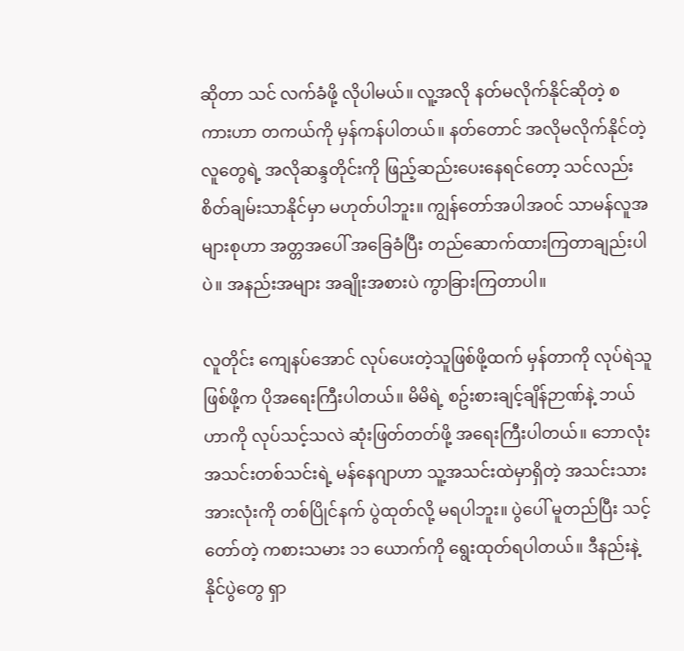ဆိုတာ သင် လက်ခံဖို့ လိုပါမယ်။ လူ့အလို နတ်မလိုက်နိုင်ဆိုတဲ့ စကားဟာ တကယ်ကို မှန်ကန်ပါတယ်။ နတ်တောင် အလိုမလိုက်နိုင်တဲ့လူတွေရဲ့ အလိုဆန္ဒတိုင်းကို ဖြည့်ဆည်းပေးနေရင်တော့ သင်လည်း စိတ်ချမ်းသာနိုင်မှာ မဟုတ်ပါဘူး။ ကျွန်တော်အပါအဝင် သာမန်လူအများစုဟာ အတ္တအပေါ် အခြေခံပြီး တည်ဆောက်ထားကြတာချည်းပါပဲ။ အနည်းအများ အချိုးအစားပဲ ကွာခြားကြတာပါ။

လူတိုင်း ကျေနပ်အောင် လုပ်ပေးတဲ့သူဖြစ်ဖို့ထက် မှန်တာကို လုပ်ရဲသူဖြစ်ဖို့က ပိုအရေးကြီးပါတယ်။ မိမိရဲ့ စဥ်းစားချင့်ချိန်ဉာဏ်နဲ့ ဘယ်ဟာကို လုပ်သင့်သလဲ ဆုံးဖြတ်တတ်ဖို့ အရေးကြီးပါတယ်။ ဘောလုံးအသင်းတစ်သင်းရဲ့ မန်နေဂျာဟာ သူ့အသင်းထဲမှာရှိတဲ့ အသင်းသားအားလုံးကို တစ်ပြိုင်နက် ပွဲထုတ်လို့ မရပါဘူး။ ပွဲပေါ် မူတည်ပြီး သင့်တော်တဲ့ ကစားသမား ၁၁ ယောက်ကို ‌ရွေးထုတ်ရပါတယ်။ ဒီနည်းနဲ့ နိုင်ပွဲတွေ ရှာ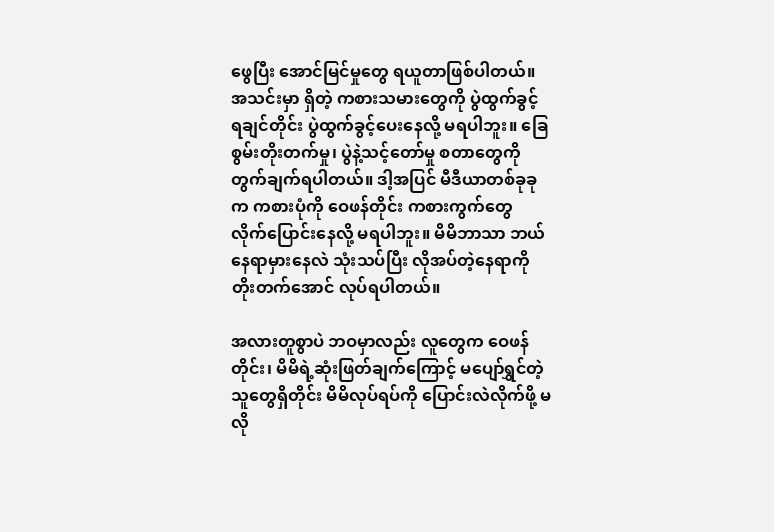ဖွေပြီး အောင်မြင်မှုတွေ ရယူတာဖြစ်ပါတယ်။ အသင်းမှာ ရှိတဲ့ ကစားသမားတွေကို ပွဲထွက်ခွင့် ရချင်တိုင်း ပွဲထွက်ခွင့်ပေးနေလို့ မရပါဘူး။ ခြေစွမ်းတိုးတက်မှု၊ ပွဲနဲ့သင့်တော်မှု စတာတွေကို တွက်ချက်ရပါတယ်။ ဒါ့အပြင် မီဒီယာတစ်ခုခုက ကစားပုံကို ဝေဖန်တိုင်း ကစားကွက်တွေ လိုက်ပြောင်းနေလို့ မရပါဘူး။ မိမိဘာသာ ဘယ်နေရာမှားနေလဲ သုံးသပ်ပြီး လိုအပ်တဲ့နေရာကို တိုးတက်အောင် လုပ်ရပါတယ်။

အလားတူစွာပဲ ဘဝမှာလည်း လူတွေက ဝေဖန်တိုင်း၊ မိမိရဲ့ဆုံးဖြတ်ချက်ကြောင့် မပျော်ရွှင်တဲ့သူတွေရှိတိုင်း မိမိလုပ်ရပ်ကို ပြောင်းလဲလိုက်ဖို့ မလို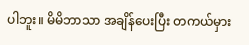ပါဘူး။ မိမိဘာသာ အချိန်ပေးပြီး တကယ်မှား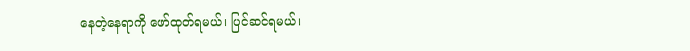နေတဲ့နေရာကို ဖော်ထုတ်ရမယ်၊ ပြင်ဆင်ရမယ်၊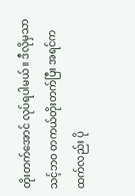တိုးတက်အောင် လုပ်ရပါမယ်။ ဒီလိုမှသာ သင့်ဘဝ တကယ်တိုးတက်ပြီး အရင်ကထက်လည်း ပို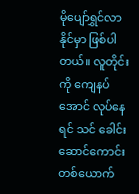မိုပျော်ရွှင်လာနိုင်မှာ ဖြစ်ပါတယ်။ လူတိုင်းကို ကျေနပ်အောင် လုပ်နေရင် သင် ခေါင်းဆောင်ကောင်းတစ်ယောက်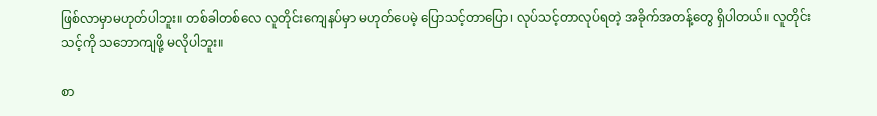ဖြစ်လာမှာမဟုတ်ပါဘူး။ တစ်ခါတစ်လေ လူတိုင်းကျေနပ်မှာ မဟုတ်ပေမဲ့ ပြောသင့်တာပြော၊ လုပ်သင့်တာလုပ်ရတဲ့ အခိုက်အတန့်တွေ ရှိပါတယ်။ လူတိုင်း သင့်ကို သဘောကျဖို့ မလိုပါဘူး။

စာ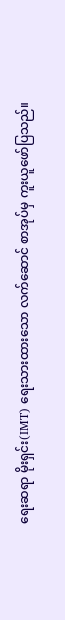ရေးဆရာ မိုးရှင်း(IMT) ရေးသားထားသော လက်ဆောင် စာအုပ်မှ ကူးယူဖော်ပြသည်။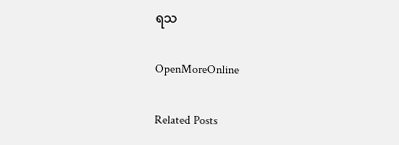ရသ

OpenMoreOnline

Related Posts